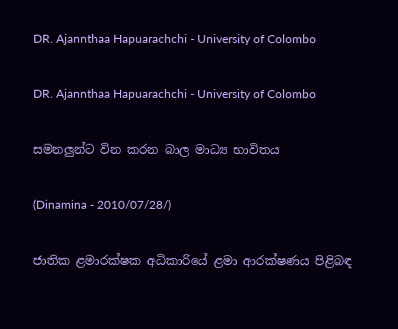DR. Ajannthaa Hapuarachchi - University of Colombo

DR. Ajannthaa Hapuarachchi - University of Colombo

සමනලුන්ට වින කරන බාල මාධ්‍ය භාවිතය

(Dinamina - 2010/07/28/)

ජාතික ළමාරක්ෂක අධිකාරියේ ළමා ආරක්ෂණය පිළිබඳ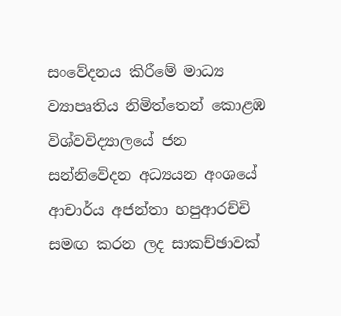සංවේදනය කිරීමේ මාධ්‍ය ව්‍යාපෘතිය නිමිත්තෙන් කොළඹ විශ්වවිද්‍යාලයේ ජන සන්නිවේදන අධ්‍යයන අංශයේ ආචාර්ය අජන්තා හපුආරච්චි සමඟ කරන ලද සාකච්ඡාවක්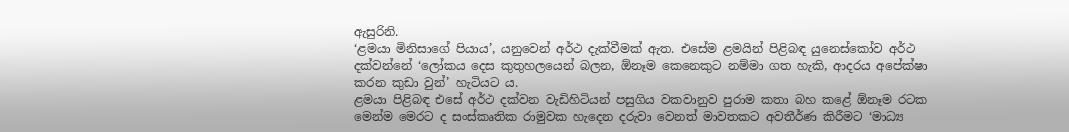ඇසුරිනි.
‘ළමයා මිනිසාගේ පියාය’, යනුවෙන් අර්ථ දැක්වීමක් ඇත. එසේම ළමයින් පිළිබඳ යුනෙස්කෝව අර්ථ දක්වන්නේ ‘ලෝකය දෙස කුතුහලයෙන් බලන, ඕනෑම කෙනෙකුට නම්මා ගත හැකි, ආදරය අපේක්ෂා කරන කුඩා වුන්’ හැටියට ය.
ළමයා පිළිබඳ එසේ අර්ථ දක්වන වැඩිහිටියන් පසුගිය වකවානුව පුරාම කතා බහ කළේ ඕනෑම රටක මෙන්ම මෙරට ද සංස්කෘතික රාමුවක හැදෙන දරුවා වෙනත් මාවතකට අවතීර්ණ කිරීමට ‘මාධ්‍ය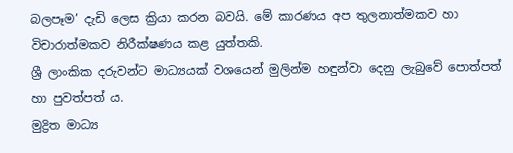බලපෑම’ දැඩි ලෙස ක්‍රියා කරන බවයි. මේ කාරණය අප තුලනාත්මකව හා විචාරාත්මකව නිරීක්ෂණය කළ යුත්තකි.
ශ්‍රී ලාංකික දරුවන්ට මාධ්‍යයක් වශයෙන් මුලින්ම හඳුන්වා දෙනු ලැබුවේ පොත්පත් හා පුවත්පත් ය.
මුද්‍රිත මාධ්‍ය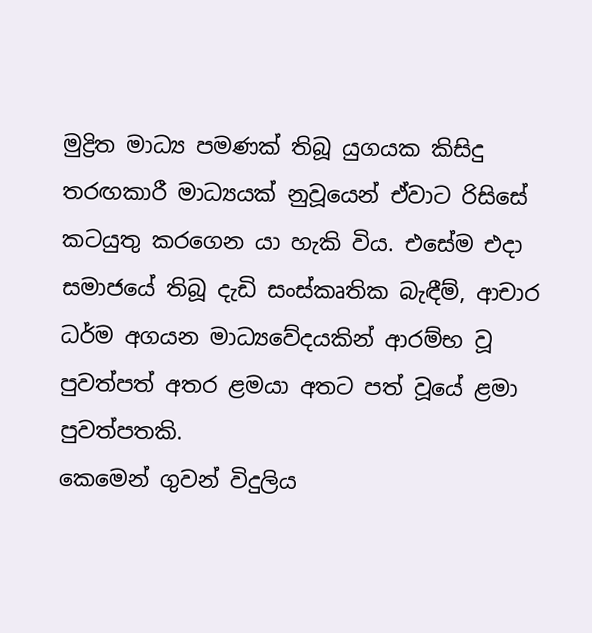මුද්‍රිත මාධ්‍ය පමණක් තිබූ යුගයක කිසිදු තරඟකාරී මාධ්‍යයක් නුවූයෙන් ඒවාට රිසිසේ කටයුතු කරගෙන යා හැකි විය. එසේම එදා සමාජයේ තිබූ දැඩි සංස්කෘතික බැඳීම්, ආචාර ධර්ම අගයන මාධ්‍යවේදයකින් ආරම්භ වූ පුවත්පත් අතර ළමයා අතට පත් වූයේ ළමා පුවත්පතකි.
කෙමෙන් ගුවන් විදුලිය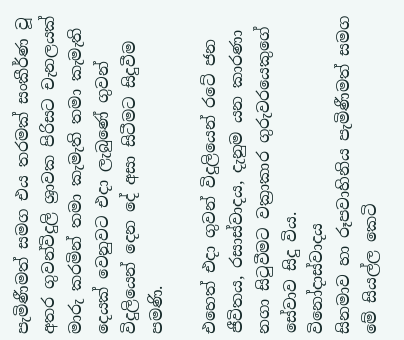පැමිණීමත් සමග එය තරමක් සංකීර්ණ වූ අතර ගුවන්විදුලි ශ්‍රාවක පිරිසට චැනලයක් මාරු කරමින් තමා කැමැති තමා කැමැති දෙයක් වෙනුවට එදා ලැබුණේ ගුවන් විදුලියෙන් දෙන දේ අසා සිටීමට සිදුවීම පමණි.

එහෙත් එදා ගුවන් විදුලියෙන් රටේ ජන ජීවිතය, රසාස්වාදය, දැනුම යන කාරණා නගා සිටුවීමට වක්‍රාකාර ගුරුවරයෙකුගේ සේවාව සිදු විය.
විනෝදාස්වාදය
සිනමාව හා රූපවාහිනිය පැමිණීමත් සමග මේ සියල්ල කෙටි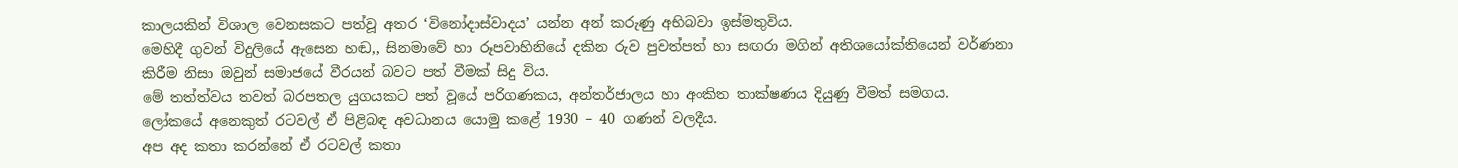කාලයකින් විශාල වෙනසකට පත්වූ අතර ‘විනෝදාස්වාදය’ යන්න අන් කරුණු අභිබවා ඉස්මතුවිය.
මෙහිදී ගුවන් විදුලියේ ඇසෙන හඬ,, සිනමාවේ හා රූපවාහිනියේ දකින රුව පුවත්පත් හා සඟරා මගින් අතිශයෝක්තියෙන් වර්ණනා කිරීම නිසා ඔවුන් සමාජයේ වීරයන් බවට පත් වීමක් සිදු විය.
මේ තත්ත්වය තවත් බරපතල යුගයකට පත් වූයේ පරිගණකය, අන්තර්ජාලය හා අංකිත තාක්ෂණය දියුණු වීමත් සමගය. ලෝකයේ අනෙකුත් රටවල් ඒ පිළිබඳ අවධානය යොමු කළේ 1930 – 40 ගණන් වලදීය.
අප අද කතා කරන්නේ ඒ රටවල් කතා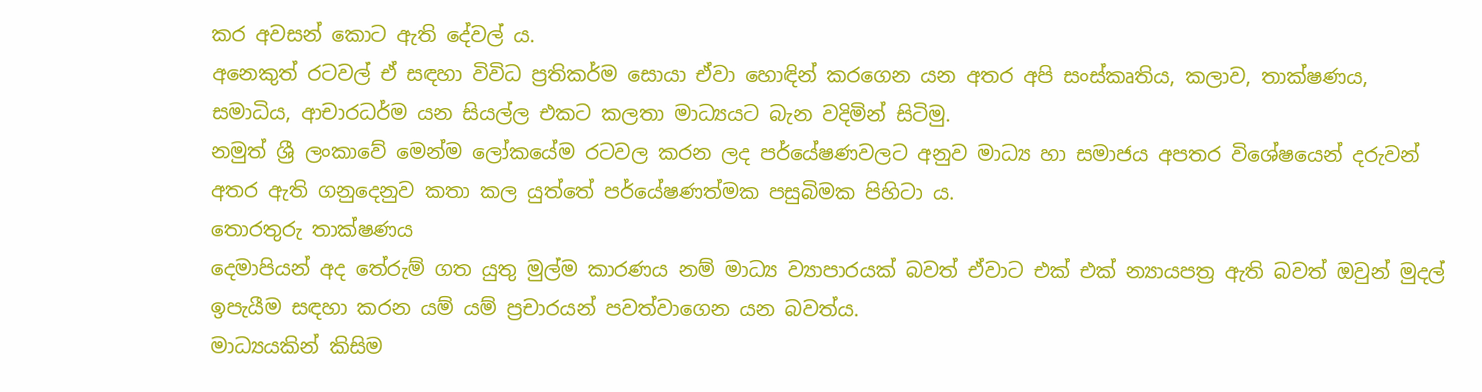කර අවසන් කොට ඇති දේවල් ය.
අනෙකුත් රටවල් ඒ සඳහා විවිධ ප්‍රතිකර්ම සොයා ඒවා හොඳින් කරගෙන යන අතර අපි සංස්කෘතිය, කලාව, තාක්ෂණය, සමාධිය, ආචාරධර්ම යන සියල්ල එකට කලතා මාධ්‍යයට බැන වදිමින් සිටිමු.
නමුත් ශ්‍රී ලංකාවේ මෙන්ම ලෝකයේම රටවල කරන ලද පර්යේෂණවලට අනුව මාධ්‍ය හා සමාජය අපතර විශේෂයෙන් දරුවන් අතර ඇති ගනුදෙනුව කතා කල යුත්තේ පර්යේෂණත්මක පසුබිමක පිහිටා ය.
තොරතුරු තාක්ෂණය
දෙමාපියන් අද තේරුම් ගත යුතු මුල්ම කාරණය නම් මාධ්‍ය ව්‍යාපාරයක් බවත් ඒවාට එක් එක් න්‍යායපත්‍ර ඇති බවත් ඔවුන් මුදල් ඉපැයීම සඳහා කරන යම් යම් ප්‍රචාරයන් පවත්වාගෙන යන බවත්ය.
මාධ්‍යයකින් කිසිම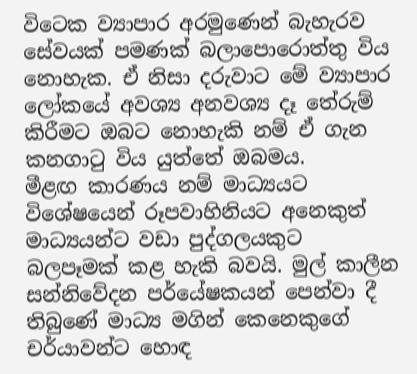විටෙක ව්‍යාපාර අරමුණෙන් බැහැරව සේවයක් පමණක් බලාපොරොත්තු විය නොහැක. ඒ නිසා දරුවාට මේ ව්‍යාපාර ලෝකයේ අවශ්‍ය අනවශ්‍ය දෑ තේරුම් කිරීමට ඔබට නොහැකි නම් ඒ ගැන කනගාටු විය යුත්තේ ඔබමය.
මීළඟ කාරණය නම් මාධ්‍යයට විශේෂයෙන් රූපවාහිනියට අනෙකුත් මාධ්‍යයන්ට වඩා පුද්ගලයකුට බලපෑමක් කළ හැකි බවයි. මුල් කාලීන සන්නිවේදන පර්යේෂකයන් පෙන්වා දී තිබුණේ මාධ්‍ය මගින් කෙනෙකුගේ චර්යාවන්ට හොඳ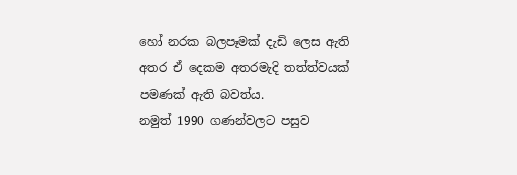හෝ නරක බලපෑමක් දැඩි ලෙස ඇති අතර ඒ දෙකම අතරමැදි තත්ත්වයක් පමණක් ඇති බවත්ය.
නමුත් 1990 ගණන්වලට පසුව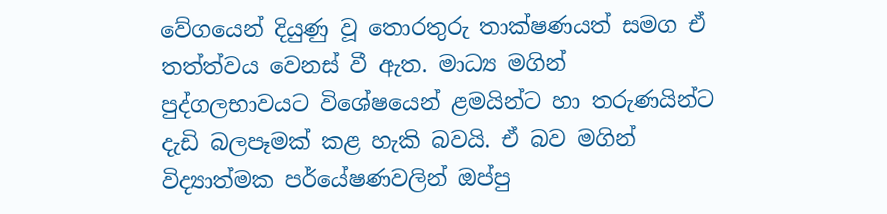වේගයෙන් දියුණු වූ තොරතුරු තාක්ෂණයත් සමග ඒ තත්ත්වය වෙනස් වී ඇත. මාධ්‍ය මගින් පුද්ගලභාවයට විශේෂයෙන් ළමයින්ට හා තරුණයින්ට දැඩි බලපෑමක් කළ හැකි බවයි. ඒ බව මගින් විද්‍යාත්මක පර්යේෂණවලින් ඔප්පු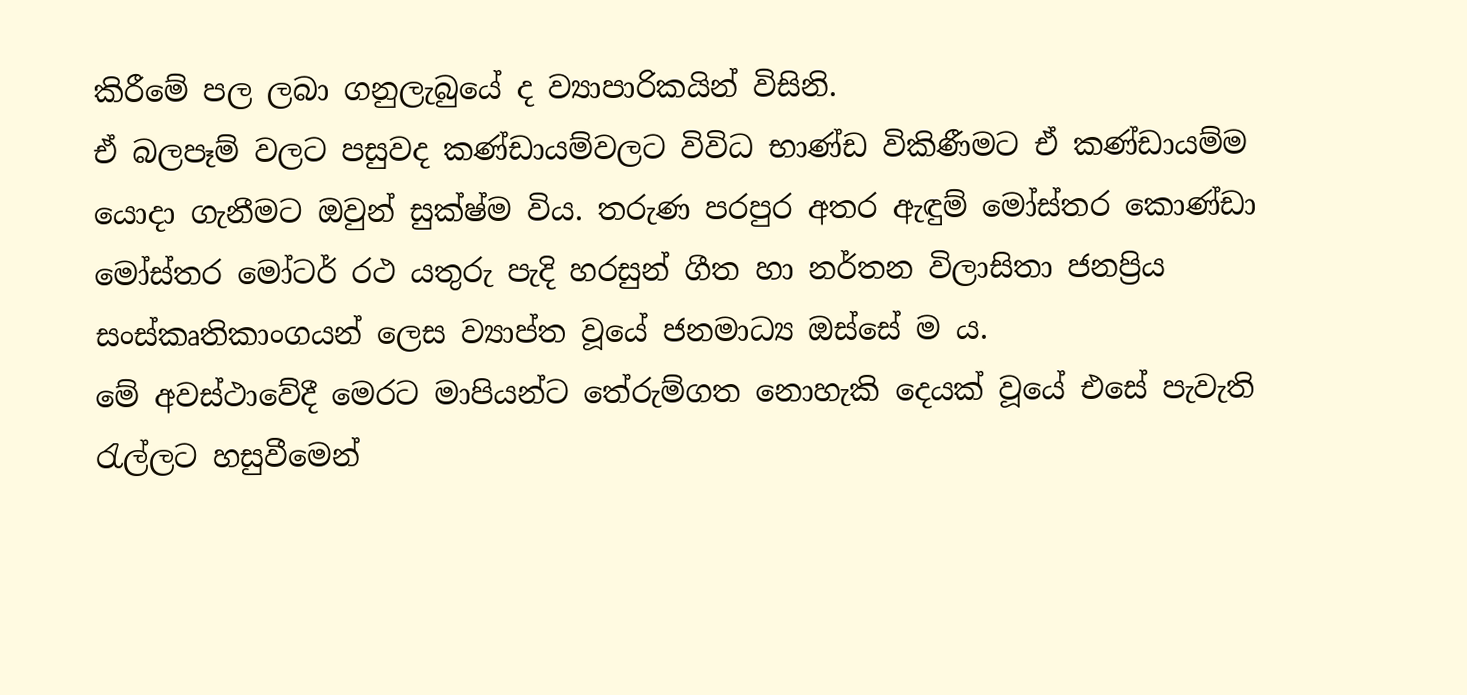කිරීමේ පල ලබා ගනුලැබුයේ ද ව්‍යාපාරිකයින් විසිනි.
ඒ බලපෑම් වලට පසුවද කණ්ඩායම්වලට විවිධ භාණ්ඩ විකිණීමට ඒ කණ්ඩායම්ම යොදා ගැනීමට ඔවුන් සුක්ෂ්ම විය. තරුණ පරපුර අතර ඇඳුම් මෝස්තර කොණ්ඩා මෝස්තර මෝටර් රථ යතුරු පැදි හරසුන් ගීත හා නර්තන විලාසිතා ජනප්‍රිය සංස්කෘතිකාංගයන් ලෙස ව්‍යාප්ත වූයේ ජනමාධ්‍ය ඔස්සේ ම ය.
මේ අවස්ථාවේදී මෙරට මාපියන්ට තේරුම්ගත නොහැකි දෙයක් වූයේ එසේ පැවැති රැල්ලට හසුවීමෙන්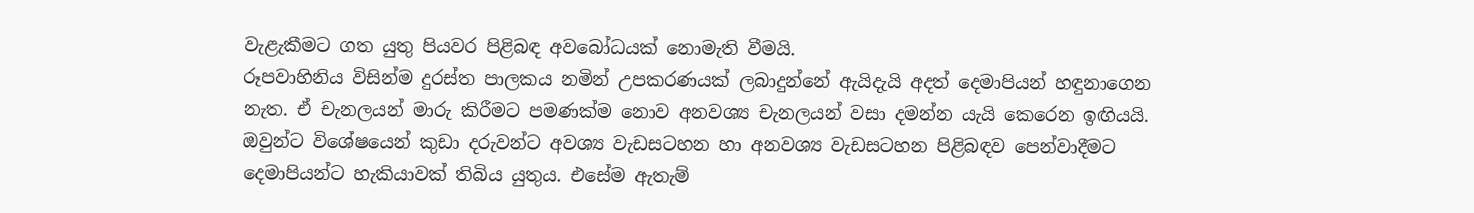වැළැකීමට ගත යුතු පියවර පිළිබඳ අවබෝධයක් නොමැති වීමයි.
රූපවාහිනිය විසින්ම දුරස්ත පාලකය නමින් උපකරණයක් ලබාදුන්නේ ඇයිදැයි අදත් දෙමාපියන් හඳුනාගෙන නැත. ඒ චැනලයන් මාරු කිරීමට පමණක්ම නොව අනවශ්‍ය චැනලයන් වසා දමන්න යැයි කෙරෙන ඉඟියයි.
ඔවුන්ට විශේෂයෙන් කුඩා දරුවන්ට අවශ්‍ය වැඩසටහන හා අනවශ්‍ය වැඩසටහන පිළිබඳව පෙන්වාදීමට දෙමාපියන්ට හැකියාවක් තිබිය යුතුය. එසේම ඇතැම්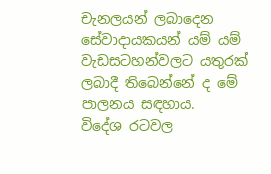චැනලයන් ලබාදෙන සේවාදායකයන් යම් යම් වැඩසටහන්වලට යතුරක් ලබාදී තිබෙන්නේ ද මේ පාලනය සඳහාය.
විදේශ රටවල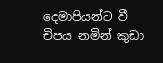දෙමාපියන්ට වී චිපය නමින් කුඩා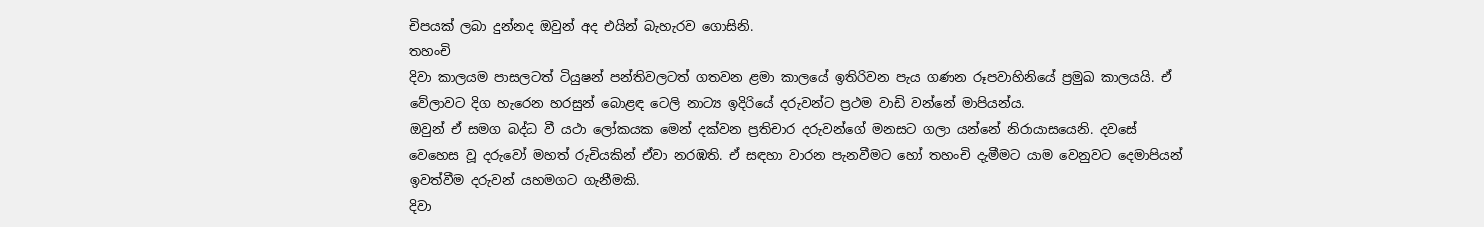චිපයක් ලබා දුන්නද ඔවුන් අද එයින් බැහැරව ගොසිනි.
තහංචි
දිවා කාලයම පාසලටත් ටියුෂන් පන්තිවලටත් ගතවන ළමා කාලයේ ඉතිරිවන පැය ගණන රූපවාහිනියේ ප්‍රමුඛ කාලයයි. ඒ වේලාවට දිග හැරෙන හරසුන් බොළඳ ටෙලි නාට්‍ය ඉදිරියේ දරුවන්ට ප්‍රථම වාඩි වන්නේ මාපියන්ය.
ඔවුන් ඒ සමග බද්ධ වී යථා ලෝකයක මෙන් දක්වන ප්‍රතිචාර දරුවන්ගේ මනසට ගලා යන්නේ නිරායාසයෙනි. දවසේ වෙහෙස වූ දරුවෝ මහත් රුචියකින් ඒවා නරඹති. ඒ සඳහා වාරන පැනවීමට හෝ තහංචි දැමීමට යාම වෙනුවට දෙමාපියන් ඉවත්වීම දරුවන් යහමගට ගැනීමකි.
දිවා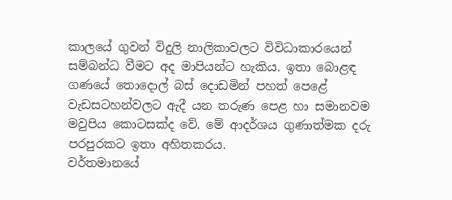කාලයේ ගුවන් විදුලි නාලිකාවලට විවිධාකාරයෙන් සම්බන්ධ වීමට අද මාපියන්ට හැකිය. ඉතා බොළඳ ගණයේ තොදොල් බස් දොඩමින් පහත් පෙළේ වැඩසටහන්වලට ඇදී යන තරුණ පෙළ හා සමානවම මවුපිය කොටසක්ද වේ. මේ ආදර්ශය ගුණාත්මක දරු පරපුරකට ඉතා අහිතකරය.
වර්තමානයේ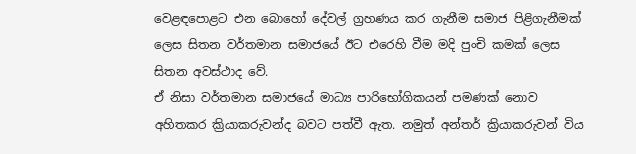වෙළඳපොළට එන බොහෝ දේවල් ග්‍රහණය කර ගැනීම සමාජ පිළිගැනීමක් ලෙස සිතන වර්තමාන සමාජයේ ඊට එරෙහි වීම මදි පුංචි කමක් ලෙස සිතන අවස්ථාද වේ.
ඒ නිසා වර්තමාන සමාජයේ මාධ්‍ය පාරිභෝගිකයන් පමණක් නොව අහිතකර ක්‍රියාකරුවන්ද බවට පත්වී ඇත. නමුත් අන්තර් ක්‍රියාකරුවන් විය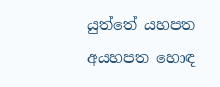යුත්තේ යහපත අයහපත හොඳ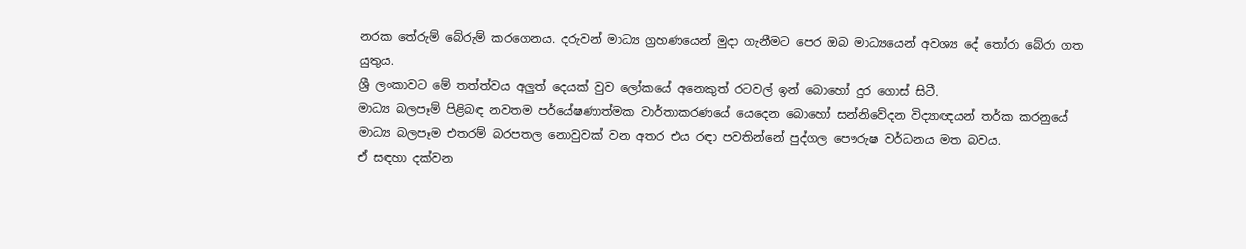නරක තේරුම් බේරුම් කරගෙනය. දරුවන් මාධ්‍ය ග්‍රහණයෙන් මුදා ගැනීමට පෙර ඔබ මාධ්‍යයෙන් අවශ්‍ය දේ තෝරා බේරා ගත යුතුය.
ශ්‍රී ලංකාවට මේ තත්ත්වය අලුත් දෙයක් වුව ලෝකයේ අනෙකුත් රටවල් ඉන් බොහෝ දුර ගොස් සිටී.
මාධ්‍ය බලපෑම් පිළිබඳ නවතම පර්යේෂණාත්මක වාර්තාකරණයේ යෙදෙන බොහෝ සන්නිවේදන විද්‍යාඥයන් තර්ක කරනුයේ මාධ්‍ය බලපෑම එතරම් බරපතල නොවුවක් වන අතර එය රඳා පවතින්නේ පුද්ගල පෞරුෂ වර්ධනය මත බවය.
ඒ සඳහා දක්වන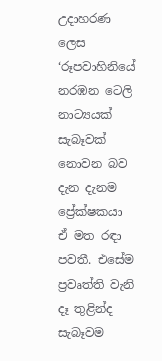උදාහරණ ලෙස ‘රූපවාහිනියේ නරඹන ටෙලි නාට්‍යයක් සැබෑවක් නොවන බව දැන දැනම ප්‍රේක්ෂකයා ඒ මත රඳා පවතී. එසේම ප්‍රවෘත්ති වැනි දෑ තුළින්ද සැබෑවම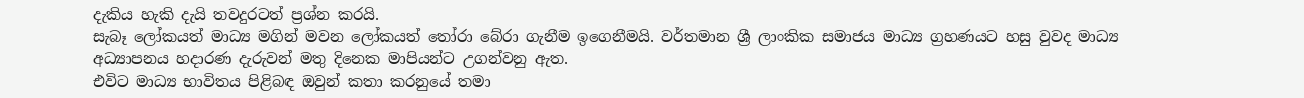දැකිය හැකි දැයි තවදුරටත් ප්‍රශ්න කරයි.
සැබෑ ලෝකයත් මාධ්‍ය මගින් මවන ලෝකයත් තෝරා බේරා ගැනීම ඉගෙනීමයි. වර්තමාන ශ්‍රී ලාංකික සමාජය මාධ්‍ය ග්‍රහණයට හසු වුවද මාධ්‍ය අධ්‍යාපනය හදාරණ දැරුවන් මතු දිනෙක මාපියන්ට උගන්වනු ඇත.
එවිට මාධ්‍ය භාවිතය පිළිබඳ ඔවුන් කතා කරනුයේ තමා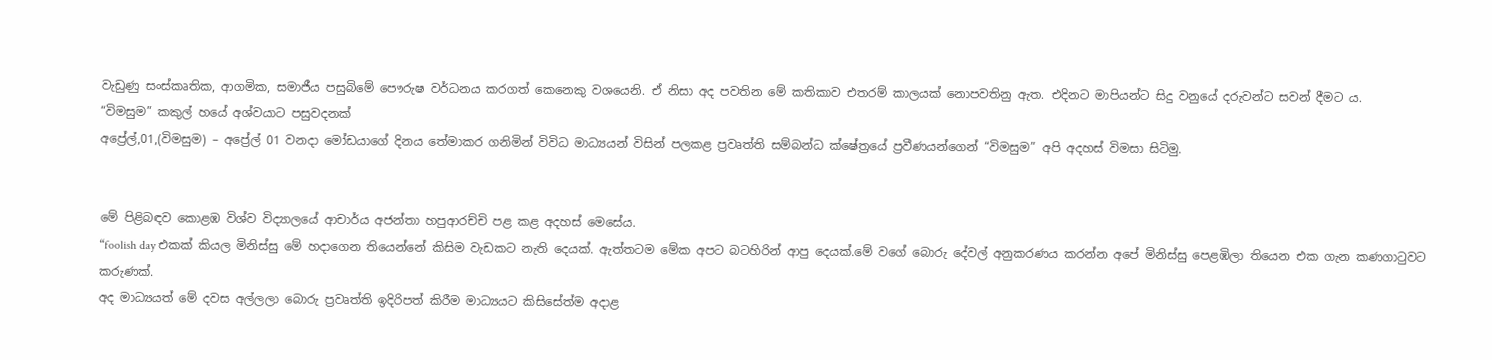වැඩුණු සංස්කෘතික, ආගමික, සමාජීය පසුබිමේ පෞරුෂ වර්ධනය කරගත් කෙනෙකු වශයෙනි. ඒ නිසා අද පවතින මේ කතිකාව එතරම් කාලයක් නොපවතිනු ඇත. එදිනට මාපියන්ට සිදු වනුයේ දරුවන්ට සවන් දීමට ය.
“විමසුම” කකුල් හයේ අශ්වයාට පසුවදනක්
අප්‍රේල්,01,(විමසුම) – අප්‍රේල් 01 වනදා මෝඩයාගේ දිනය තේමාකර ගනිමින් විවිධ මාධ්‍යයන් විසින් පලකළ ප්‍රවෘත්ති සම්බන්ධ ක්ෂේත්‍රයේ ප්‍රවීණයන්ගෙන් “විමසුම” අපි අදහස් විමසා සිටිමු.


මේ පිළිබඳව කොළඹ විශ්ව විද්‍යාලයේ ආචාර්ය අජන්තා හපුආරච්චි පළ කළ අදහස් මෙසේය.
“foolish day එකක් කියල මිනිස්සු මේ හදාගෙන තියෙන්නේ කිසිම වැඩකට නැති දෙයක්. ඇත්තටම මේක අපට බටහිරින් ආපු දෙයක්.මේ වගේ බොරු දේවල් අනුකරණය කරන්න අපේ මිනිස්සු පෙළඹිලා තියෙන එක ගැන කණගාටුවට කරුණක්.
අද මාධ්‍යයත් මේ දවස අල්ලලා බොරු ප්‍රවෘත්ති ඉදිරිපත් කිරීම මාධ්‍යයට කිසිසේත්ම අදාළ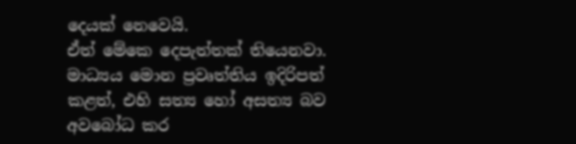දෙයක් නෙවෙයි.
ඒත් මේකෙ දෙපැත්තක් තියෙනවා. මාධ්‍යය මොන ප්‍රවෘත්තිය ඉදිරිපත් කළත්, එහි සත්‍ය හෝ අසත්‍ය බව අවබෝධ කර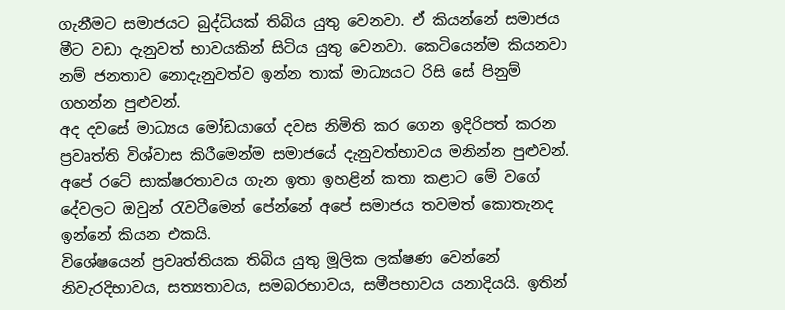ගැනීමට සමාජයට බුද්ධියක් තිබිය යුතු වෙනවා. ඒ කියන්නේ සමාජය මීට වඩා දැනුවත් භාවයකින් සිටිය යුතු වෙනවා. කෙටියෙන්ම කියනවා නම් ජනතාව නොදැනුවත්ව ඉන්න තාක් මාධ්‍යයට රිසි සේ පිනුම් ගහන්න පුළුවන්.
අද දවසේ මාධ්‍යය මෝඩයාගේ දවස ‍නිමිති කර ගෙන ඉදිරිපත් කරන ප්‍රවෘත්ති විශ්වාස කිරීමෙන්ම සමාජයේ දැනුවත්භාවය මනින්න පුළුවන්.
අපේ රටේ සාක්ෂරතාවය ගැන ඉතා ඉහළින් කතා කළාට මේ වගේ දේවලට ඔවුන් රැවටීමෙන් පේන්නේ අපේ සමාජය තවමත් කොතැනද ඉන්නේ කියන එකයි.
විශේෂයෙන් ප්‍රවෘත්තියක තිබිය යුතු මූලික ලක්ෂණ වෙන්නේ නිවැරදිභාවය, සත්‍යතාවය, සමබරභාවය, සමීපභාවය යනාදියයි. ඉතින්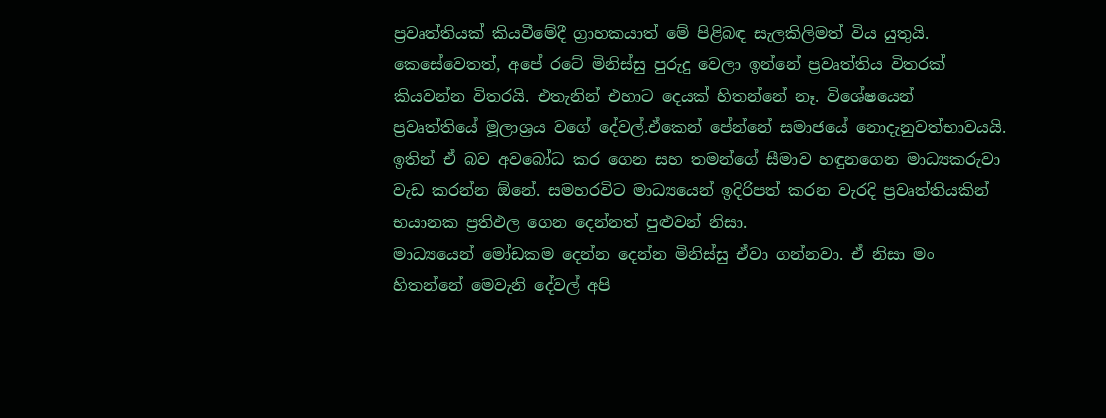ප්‍රවෘත්තියක් කියවීමේදී ග්‍රාහකයාත් මේ පිළිබඳ සැලකිලිමත් විය යුතුයි.
කෙසේවෙතත්, අපේ රටේ මිනිස්සු පුරුදු වෙලා ඉන්නේ ප්‍රවෘත්තිය විතරක් කියවන්න විතරයි. එතැනින් එහාට දෙයක් හිතන්නේ නෑ. විශේෂයෙන් ප්‍රවෘත්තියේ මූලාශ්‍රය වගේ දේවල්.ඒකෙන් පේන්නේ සමාජයේ නොදැනුවත්භාවයයි.
ඉතින් ඒ බව අවබෝධ කර ගෙන සහ තමන්ගේ සීමාව හඳුනගෙන මාධ්‍යකරුවා වැඩ කරන්න ඕනේ. සමහරවිට මාධ්‍යයෙන් ඉදිරිපත් කරන වැරදි ප්‍රවෘත්තියකින් භයානක ප්‍රතිඵල ගෙන දෙන්නත් පුළුවන් නිසා.
මාධ්‍යයෙන් මෝඩකම දෙන්න දෙන්න මිනිස්සු ඒවා ගන්නවා. ඒ නිසා මං හිතන්නේ මෙවැනි දේවල් අපි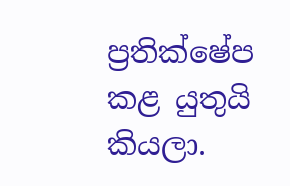ප්‍රතික්ෂේප කළ යුතුයි කියලා.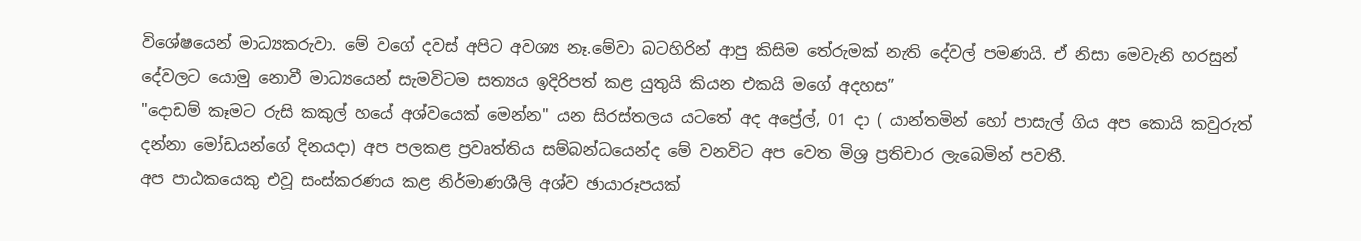විශේෂයෙන් මාධ්‍යකරුවා. මේ වගේ දවස් අපිට අවශ්‍ය නෑ.මේවා බටහිරින් ආපු කිසිම තේරුමක් නැති දේවල් පමණයි. ඒ නිසා මෙවැනි හරසුන් දේවලට යොමු නොවී මාධ්‍යයෙන් සැමවිටම සත්‍යය ඉදිරිපත් කළ යුතුයි කියන එකයි මගේ අදහස”
"දොඩම් කෑමට රුසි කකුල් හයේ අශ්වයෙක් මෙන්න" යන සිරස්තලය යටතේ අද අප්‍රේල්, 01 දා ‍( යාන්තමින් හෝ පාසැල් ගිය අප කොයි කවුරුත් දන්නා මෝඩයන්ගේ දිනයදා) අප පලකළ ප්‍රවෘත්තිය සම්බන්ධයෙන්ද මේ වනවිට අප වෙත මිශ්‍ර ප්‍රතිචාර ලැබෙමින් පවතී.
අප පාඨකයෙකු එවූ සංස්කරණය කළ නිර්මාණශීලි අශ්ව ඡායාරූපයක්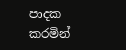පාදක කරමින්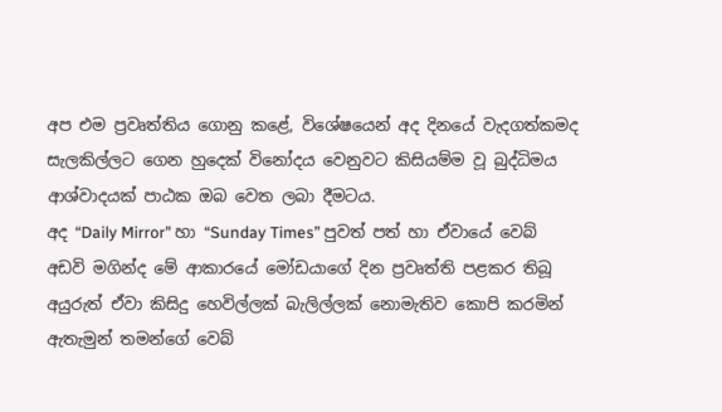අප එම ප්‍රවෘත්තිය ගොනු කළේ, විශේෂයෙන් අද දිනයේ වැදගත්කමද සැලකිල්ලට ගෙන හුදෙක් විනෝදය වෙනුවට කිසියම්ම වූ බුද්ධිමය ආශ්වාදයක් පාඨක ඔබ වෙත ලබා දීමටය.
අද “Daily Mirror" හා “Sunday Times” පුවත් පත් හා ඒවායේ වෙබ් අඩවි මගින්ද මේ ආකාරයේ මෝඩයාගේ දින ප්‍රවෘත්ති පළකර තිබූ අයුරුත් ඒවා කිසිදු හෙවිල්ලක් බැලිල්ලක් නොමැතිව කොපි කරමින් ඇතැමුන් තමන්ගේ වෙබ්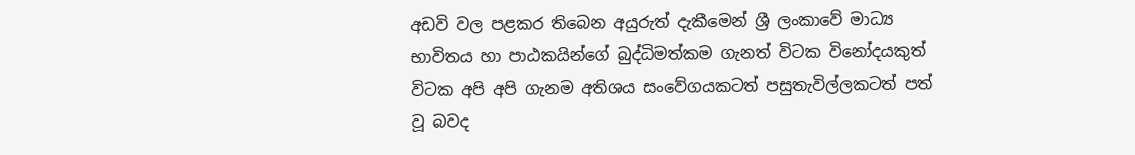අඩවි වල පළකර තිබෙන අයුරුත් දැකීමෙන් ශ්‍රී ලංකාවේ මාධ්‍ය භාවිතය හා පාඨකයින්ගේ බුද්ධිමත්කම ගැනත් විටක විනෝදයකුත් විටක අපි අපි ගැනම අතිශය සංවේගයකටත් පසුතැවිල්ලකටත් පත් වූ බවද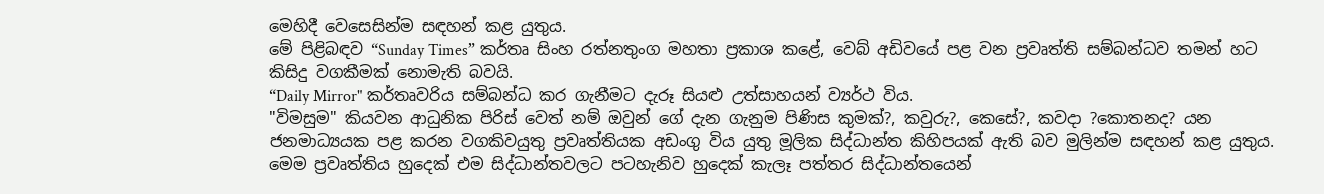මෙහිදී වෙසෙසින්ම සඳහන් කළ යුතුය.
මේ පිළිබඳව “Sunday Times” කර්තෘ සිංහ රත්නතුංග මහතා ප්‍රකාශ කළේ, වෙබ් අඩිවයේ පළ වන ප්‍රවෘත්ති සම්බන්ධව තමන් හට කිසිදු වගකීමක් නොමැති බවයි.
“Daily Mirror" කර්තෘවරිය සම්බන්ධ කර ගැනීමට දැරූ සියළු උත්සාහයන් ව්‍යර්ථ විය.
"විමසුම" කියවන ආධුනික පිරිස් වෙත් නම් ඔවුන් ගේ දැන ගැනුම පිණිස කුමක්?, කවුරු?, කෙසේ?, කවදා ?කොතනද? යන ජනමාධ්‍යයක පළ කරන වගකිවයුතු ප්‍රවෘත්තියක අඩංගු විය යුතු මූලික සිද්ධාන්ත කිහිපයක් ඇති බව මුලින්ම සඳහන් කළ යුතුය.
මෙම ප්‍රවෘත්තිය හුදෙක් එම සිද්ධාන්තවලට පටහැනිව හුදෙක් කැලෑ පත්තර සිද්ධාන්තයෙන්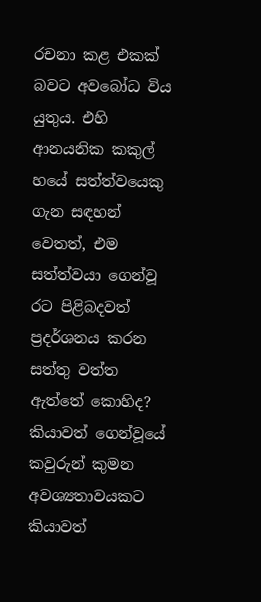රචනා කළ එකක් බවට අවබෝධ විය යුතුය. එහි ආනයනික කකුල් හයේ සත්ත්වයෙකු ගැන සඳහන් වෙතත්, එම සත්ත්වයා ගෙන්වූ රට පිළිබදවත් ප්‍රදර්ශනය කරන සත්තු වත්ත ඇත්තේ කොහිද? කියාවත් ගෙන්වූයේ කවුරුන් කුමන අවශ්‍යතාවයකට කියාවත්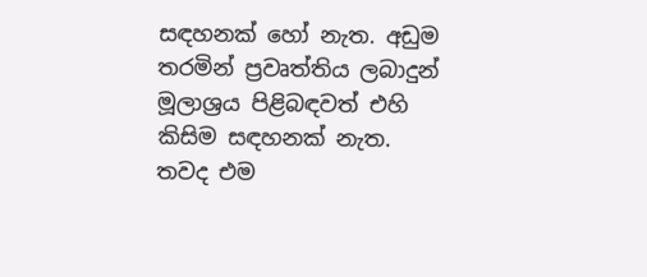සඳහනක් හෝ නැත. අඩුම තරමින් ප්‍රවෘත්තිය ලබාදුන් මූලාශ්‍රය පිළිබඳවත් එහි කිසිම සඳහනක් නැත.
තවද එම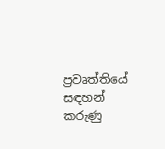ප්‍රවෘත්තියේ සඳහන් කරුණු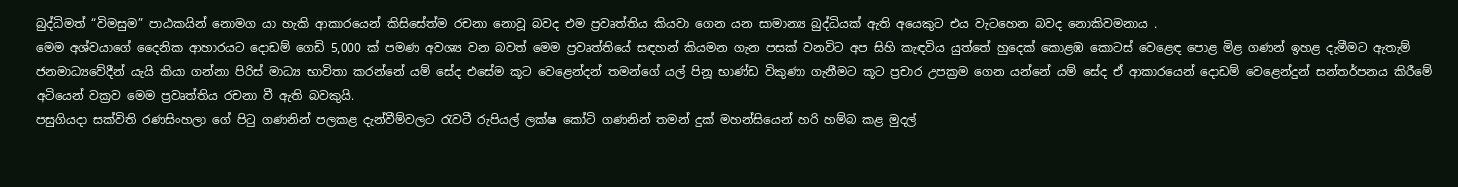බුද්ධිමත් “විමසුම” පාඨකයින් නොමග යා හැකි ආකාරයෙන් කිසිසේත්ම රචනා නොවූ බවද එම ප්‍රවෘත්තිය කියවා ගෙන යන සාමාන්‍ය බුද්ධියක් ඇති අයෙකුට එය වැටහෙන බවද නොකිවමනාය .
මෙම අශ්වයාගේ දෛනික ආහාරයට දොඩම් ගෙඩි 5,000 ක් පමණ අවශ්‍ය වන බවත් මෙම ප්‍රවෘත්තියේ සඳහන් කියමන ගැන පසක් වනවිට අප සිහි කැඳවිය යුත්තේ හුදෙක් ‍කොළඹ කොටස් වෙළෙඳ පොළ මිළ ගණන් ඉහළ දැමීමට ඇතැම් ජනමාධ්‍යවේදීන් යැයි කියා ගන්නා පිරිස් මාධ්‍ය භාවිතා කරන්නේ යම් සේද එසේම කූට වෙළෙන්දන් තමන්ගේ යල් පිනූ භාණ්ඩ විකුණා ගැනීමට කූට ප්‍රචාර උපක්‍රම ගෙන යන්නේ යම් සේද ඒ ආකාරයෙන් දොඩම් වෙළෙන්දුන් සන්තර්පනය කිරීමේ අටියෙන් වක්‍රව මෙම ප්‍රවෘත්තිය රචනා වී ඇති බවකුයි.
පසුගියදා සක්විති රණසිංහලා ගේ පිටු ගණනින් පලකළ දැන්වීම්වලට රැවටී රුපියල් ලක්ෂ කෝටි ගණනින් තමන් දුක් මහන්සියෙන් හරි හම්බ කළ මුදල්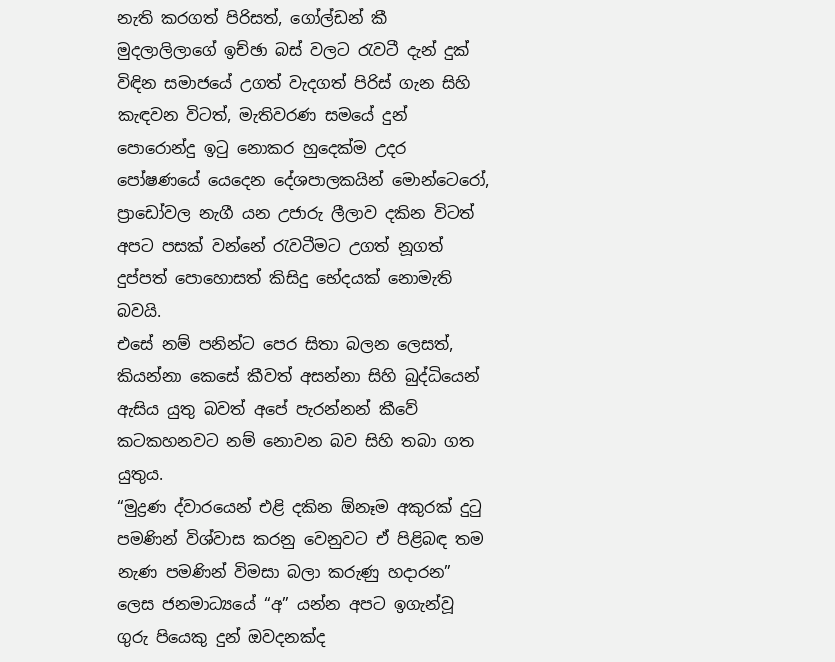නැති කරගත් පිරිසත්, ගෝල්ඩන් කී මුදලාලිලාගේ ඉච්ඡා බස් වලට රැවටී දැන් දුක් විඳින සමාජයේ උගත් වැදගත් පිරිස් ගැන සිහි කැඳවන විටත්, මැතිවරණ සමයේ දුන් පොරොන්දු ඉටු නොකර හුදෙක්ම උදර පෝෂණයේ යෙදෙන දේශපාලකයින් මොන්ටෙරෝ, ප්‍රාඩෝවල නැගී යන උජාරු ලීලාව දකින විටත් අපට පසක් වන්නේ රැවටීමට උගත් නූගත් දුප්පත් පොහොසත් කිසිදු භේදයක් නොමැති බවයි.
එසේ නම් පනින්ට පෙර සිතා බලන ලෙසත්, කියන්නා කෙසේ කීවත් අසන්නා සිහි බුද්ධියෙන් ඇසිය යුතු බවත් අපේ පැරන්නන් කීවේ කටකහනවට නම් නොවන බව සිහි තබා ගත යුතුය.
“මුද්‍රණ ද්වාරයෙන් එළි දකින ඕනෑම අකුරක් දුටු පමණින් විශ්වාස කරනු වෙනුවට ඒ පිළිබඳ තම නැණ පමණින් විමසා බලා කරුණු හදාරන” ලෙස ජනමාධ්‍යයේ “අ” යන්න අපට ඉගැන්වූ ගුරු පියෙකු දුන් ඔවදනක්ද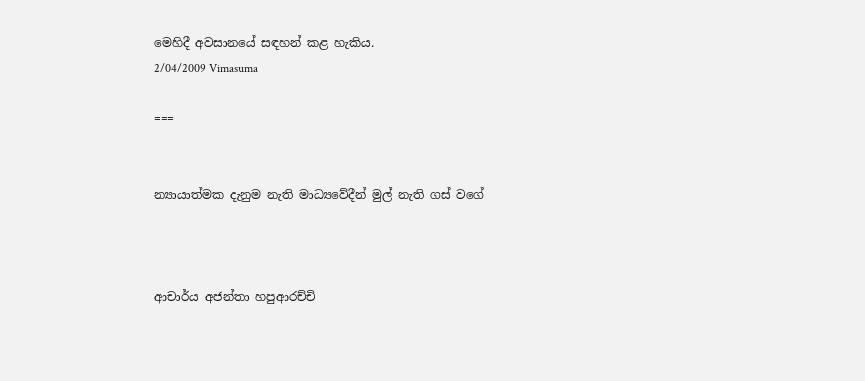මෙහිදී අවසානයේ සඳහන් කළ හැකිය.
2/04/2009 Vimasuma

===


න්‍යායාත්මක දැනුම නැති මාධ්‍යවේදීන් මුල් නැති ගස් වගේ



ආචාර්ය අජන්තා හපුආරච්චි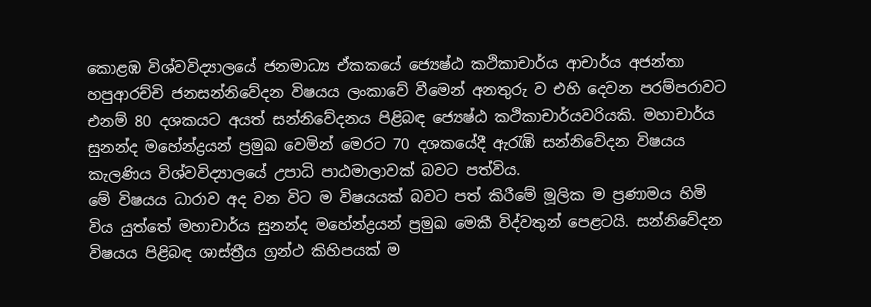කොළඹ විශ්වවිද්‍යාලයේ ජනමාධ්‍ය ඒකකයේ ජ්‍යෙෂ්ඨ කථිකාචාර්ය ආචාර්ය අජන්තා හපුආරච්චි ජනසන්නිවේදන විෂයය ලංකාවේ වීමෙන් අනතුරු ව එහි දෙවන පරම්පරාවට එනම් 80 දශකයට අයත් සන්නිවේදනය පිළිබඳ ජ්‍යෙෂ්ඨ කථිකාචාර්යවරියකි. මහාචාර්ය සුනන්ද මහේන්ද්‍රයන් ප්‍රමුඛ වෙමින් මෙරට 70 දශකයේදී ඇරැඹි සන්නිවේදන විෂයය කැලණිය විශ්වවිද්‍යාලයේ උපාධි පාඨමාලාවක් බවට පත්විය.
මේ විෂයය ධාරාව අද වන විට ම විෂයයක් බවට පත් කිරීමේ මූලික ම ප්‍රණාමය හිමි විය යුත්තේ මහාචාර්ය සුනන්ද මහේන්ද්‍රයන් ප්‍රමුඛ මෙකී විද්වතුන් පෙළටයි. සන්නිවේදන විෂයය පිළිබඳ ශාස්ත්‍රීය ග්‍රන්ථ කිහිපයක් ම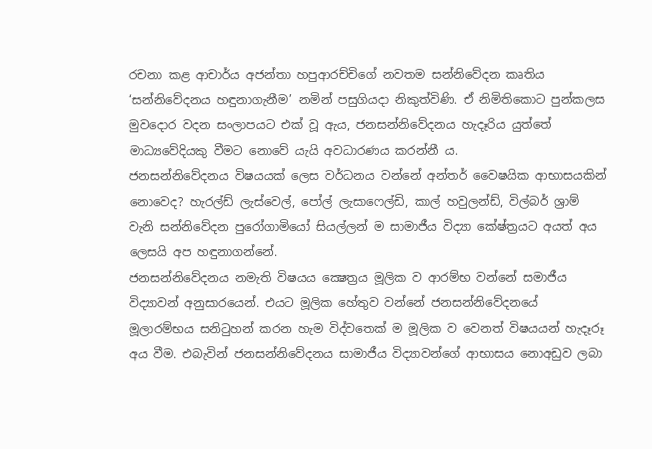රචනා කළ ආචාර්ය අජන්තා හපුආරච්චිගේ නවතම සන්නිවේදන කෘතිය ‘සන්නිවේදනය හඳුනාගැනීම’ නමින් පසුගියදා නිකුත්විණි. ඒ නිමිතිකොට පුන්කලස මුවදොර වදන සංලාපයට එක් වූ ඇය, ජනසන්නිවේදනය හැදෑරිය යුත්තේ මාධ්‍යවේදියකු වීමට නොවේ යැයි අවධාරණය කරන්නී ය.
ජනසන්නිවේදනය විෂයයක් ලෙස වර්ධනය වන්නේ අන්තර් වෛෂයික ආභාසයකින් නොවෙද? හැරල්ඩ් ලැස්වෙල්, පෝල් ලැසාෆෙල්ඩි, කාල් හවුලන්ඩ්, විල්බර් ශ්‍රාම් වැනි සන්නිවේදන පුරෝගාමියෝ සියල්ලන් ම සාමාජීය විද්‍යා කේෂ්ත්‍රයට අයත් අය ලෙසයි අප හඳුනාගන්නේ.
ජනසන්නිවේදනය නමැති විෂයය ක්‍ෂෙත්‍රය මූලික ව ආරම්භ වන්නේ සමාජීය විද්‍යාවන් අනුසාරයෙන්. එයට මූලික හේතුව වන්නේ ජනසන්නිවේදනයේ මූලාරම්භය සනිටුහන් කරන හැම විද්වතෙක් ම මූලික ව වෙනත් විෂයයන් හැදෑරූ අය වීම. එබැවින් ජනසන්නිවේදනය සාමාජීය විද්‍යාවන්ගේ ආභාසය නොඅඩුව ලබා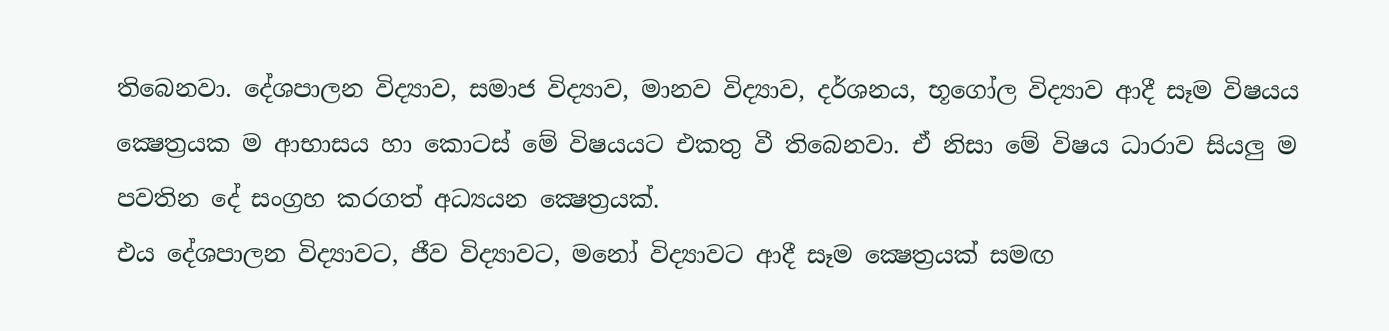තිබෙනවා. දේශපාලන විද්‍යාව, සමාජ විද්‍යාව, මානව විද්‍යාව, දර්ශනය, භූගෝල විද්‍යාව ආදී සෑම විෂයය ක්‍ෂෙත්‍රයක ම ආභාසය හා කොටස් මේ විෂයයට එකතු වී තිබෙනවා. ඒ නිසා මේ විෂය ධාරාව සියලු ම පවතින දේ සංග්‍රහ කරගත් අධ්‍යයන ක්‍ෂෙත්‍රයක්.
එය දේශපාලන විද්‍යාවට, ජීව විද්‍යාවට, මනෝ විද්‍යාවට ආදී සෑම ක්‍ෂෙත්‍රයක් සමඟ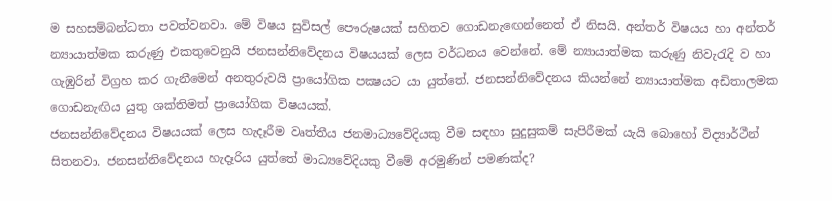ම සහසම්බන්ධතා පවත්වනවා. මේ විෂය සුවිසල් පෞරුෂයක් සහිතව ගොඩනැඟෙන්නෙත් ඒ නිසයි. අන්තර් විෂයය හා අන්තර් න්‍යායාත්මක කරුණු එකතුවෙනුයි ජනසන්නිවේදනය විෂයයක් ලෙස වර්ධනය වෙන්නේ. මේ න්‍යායාත්මක කරුණු නිවැරැදි ව හා ගැඹුරින් විග්‍රහ කර ගැනීමෙන් අනතුරුවයි ප්‍රායෝගික පක්‍ෂයට යා යුත්තේ. ජනසන්නිවේදනය කියන්නේ න්‍යායාත්මක අඩිතාලමක ගොඩනැඟිය යුතු ශක්තිමත් ප්‍රායෝගික විෂයයක්.
ජනසන්නිවේදනය විෂයයක් ලෙස හැදෑරීම වෘත්තීය ජනමාධ්‍යවේදියකු වීම සඳහා සුදුසුකම් සැපිරීමක් යැයි බොහෝ විද්‍යාර්ථීන් සිතනවා. ජනසන්නිවේදනය හැදෑරිය යුත්තේ මාධ්‍යවේදියකු වීමේ අරමුණින් පමණක්ද?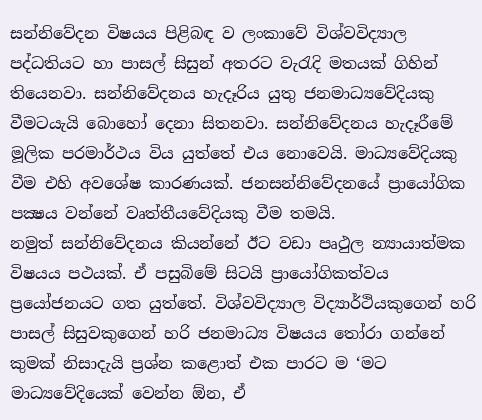සන්නිවේදන විෂයය පිළිබඳ ව ලංකාවේ විශ්වවිද්‍යාල පද්ධතියට හා පාසල් සිසුන් අතරට වැරැදි මතයක් ගිහින් තියෙනවා. සන්නිවේදනය හැදෑරිය යුතු ජනමාධ්‍යවේදියකු වීමටයැයි බොහෝ දෙනා සිතනවා. සන්නිවේදනය හැදෑරීමේ මූලික පරමාර්ථය විය යුත්තේ එය නොවෙයි. මාධ්‍යවේදියකු වීම එහි අවශේෂ කාරණයක්. ජනසන්නිවේදනයේ ප්‍රායෝගික පක්‍ෂය වන්නේ වෘත්තීයවේදියකු වීම තමයි.
නමුත් සන්නිවේදනය කියන්නේ ඊට වඩා පෘථුල න්‍යායාත්මක විෂයය පථයක්. ඒ පසුබිමේ සිටයි ප්‍රායෝගිකත්වය ප්‍රයෝජනයට ගත යුත්තේ. විශ්වවිද්‍යාල විද්‍යාර්ථියකුගෙන් හරි පාසල් සිසුවකුගෙන් හරි ජනමාධ්‍ය විෂයය තෝරා ගන්නේ කුමක් නිසාදැයි ප්‍රශ්න කළොත් එක පාරට ම ‘මට මාධ්‍යවේදියෙක් වෙන්න ඕන, ඒ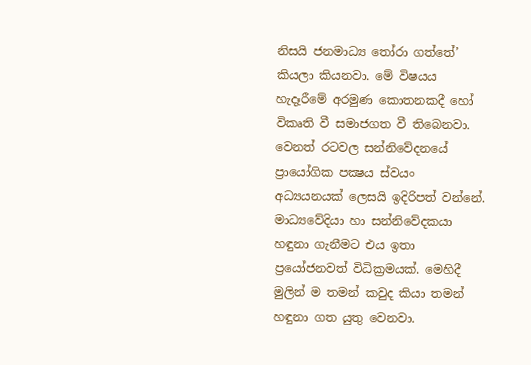නිසයි ජනමාධ්‍ය තෝරා ගත්තේ’ කියලා කියනවා. මේ විෂයය හැදෑරීමේ අරමුණ කොතනකදී හෝ විකෘති වී සමාජගත වී තිබෙනවා.
වෙනත් රටවල සන්නිවේදනයේ ප්‍රායෝගික පක්‍ෂය ස්වයං අධ්‍යයනයක් ලෙසයි ඉදිරිපත් වන්නේ.
මාධ්‍යවේදියා හා සන්නිවේදකයා හඳුනා ගැනීමට එය ඉතා ප්‍රයෝජනවත් විධික්‍රමයක්. මෙහිදී මුලින් ම තමන් කවුද කියා තමන් හඳුනා ගත යුතු වෙනවා.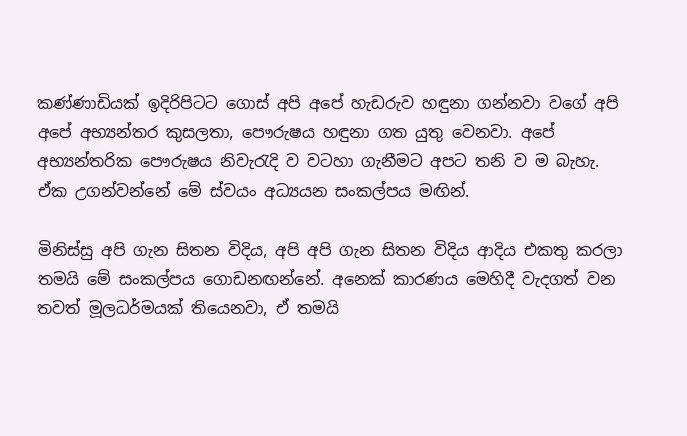කණ්ණාඩියක් ඉදිරිපිටට ගොස් අපි අපේ හැඩරුව හඳුනා ගන්නවා වගේ අපි අපේ අභ්‍යන්තර කුසලතා, පෞරුෂය හඳුනා ගත යුතු වෙනවා. අපේ අභ්‍යන්තරික පෞරුෂය නිවැරැදි ව වටහා ගැනීමට අපට තනි ව ම බැහැ. ඒක උගන්වන්නේ මේ ස්වයං අධ්‍යයන සංකල්පය මඟින්.

මිනිස්සු අපි ගැන සිතන විදිය, අපි අපි ගැන සිතන විදිය ආදිය එකතු කරලා තමයි මේ සංකල්පය ගොඩනඟන්නේ. අනෙක් කාරණය මෙහිදී වැදගත් වන තවත් මූලධර්මයක් තියෙනවා, ඒ තමයි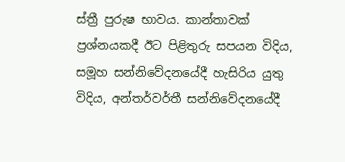ස්ත්‍රී පුරුෂ භාවය. කාන්තාවක් ප්‍රශ්නයකදී ඊට පිළිතුරු සපයන විදිය, සමූහ සන්නිවේදනයේදී හැසිරිය යුතු විදිය, අන්තර්වර්තී සන්නිවේදනයේදී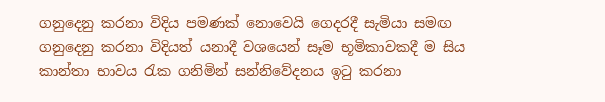ගනුදෙනු කරනා විදිය පමණක් නොවෙයි ගෙදරදී සැමියා සමඟ ගනුදෙනු කරනා විදියත් යනාදී වශයෙන් සෑම භූමිකාවකදී ම සිය කාන්තා භාවය රැක ගනිමින් සන්නිවේදනය ඉටු කරනා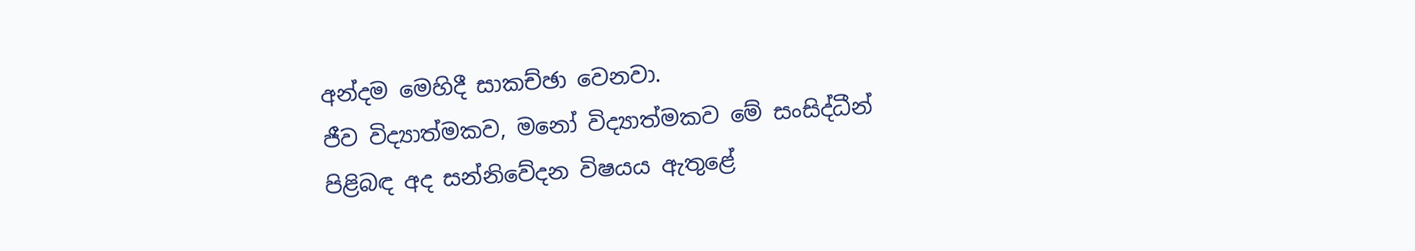අන්දම මෙහිදී සාකච්ඡා වෙනවා.
ජීව විද්‍යාත්මකව, මනෝ විද්‍යාත්මකව මේ සංසිද්ධීන් පිළිබඳ අද සන්නිවේදන විෂයය ඇතුළේ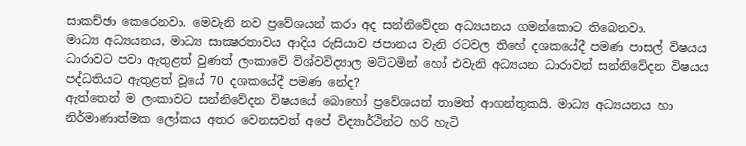සාකච්ඡා කෙරෙනවා. මෙවැනි නව ප්‍රවේශයන් කරා අද සන්නිවේදන අධ්‍යයනය ගමන්කොට තිබෙනවා.
මාධ්‍ය අධ්‍යයනය, මාධ්‍ය සාක්‍ෂරතාවය ආදිය රුසියාව ජපානය වැනි රටවල තිහේ දශකයේදී පමණ පාසල් විෂයය ධාරාවට පවා ඇතුළත් වුණත් ලංකාවේ විශ්වවිද්‍යාල මට්ටමින් හෝ එවැනි අධ්‍යයන ධාරාවන් සන්නිවේදන විෂයය පද්ධතියට ඇතුළත් වූයේ 70 දශකයේදී පමණ නේද?
ඇත්තෙන් ම ලංකාවට සන්නිවේදන විෂයයේ බොහෝ ප්‍රවේශයන් තාමත් ආගන්තුකයි. මාධ්‍ය අධ්‍යයනය හා නිර්මාණාත්මක ලෝකය අතර වෙනසවත් අපේ විද්‍යාර්ථින්ට හරි හැටි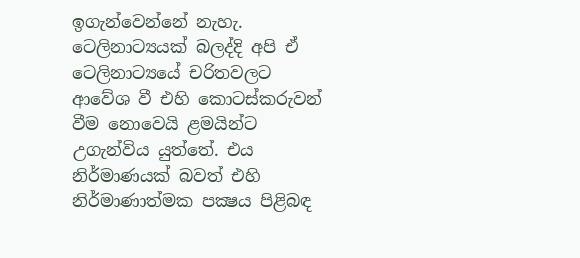ඉගැන්වෙන්නේ නැහැ. ටෙලිනාට්‍යයක් බලද්දි අපි ඒ ටෙලිනාට්‍යයේ චරිතවලට ආවේශ වී එහි කොටස්කරුවන් වීම නොවෙයි ළමයින්ට උගැන්විය යුත්තේ. එය නිර්මාණයක් බවත් එහි නිර්මාණාත්මක පක්‍ෂය පිළිබඳ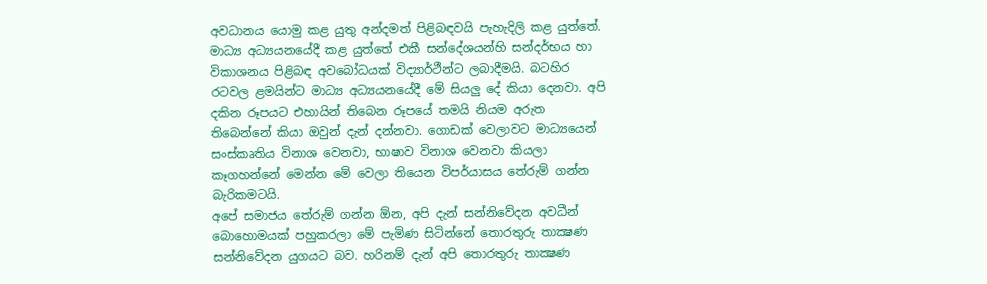අවධානය යොමු කළ යුතු අන්දමත් පිළිබඳවයි පැහැදිලි කළ යුත්තේ.
මාධ්‍ය අධ්‍යයනයේදී කළ යුත්තේ එකී සන්දේශයන්හි සන්දර්භය හා විකාශනය පිළිබඳ අවබෝධයක් විද්‍යාර්ථීන්ට ලබාදීමයි. බටහිර රටවල ළමයින්ට මාධ්‍ය අධ්‍යයනයේදී මේ සියලු දේ කියා දෙනවා. අපි දකින රූපයට එහායින් තිබෙන රූපයේ තමයි නියම අරුත තිබෙන්නේ කියා ඔවුන් දැන් දන්නවා. ගොඩක් වෙලාවට මාධ්‍යයෙන් සංස්කෘතිය විනාශ වෙනවා, භාෂාව විනාශ වෙනවා කියලා කෑගහන්නේ මෙන්න මේ වෙලා තියෙන විපර්යාසය තේරුම් ගන්න බැරිකමටයි.
අපේ සමාජය තේරුම් ගන්න ඕන, අපි දැන් සන්නිවේදන අවධීන් බොහොමයක් පහුකරලා මේ පැමිණ සිටින්නේ තොරතුරු තාක්‍ෂණ සන්නිවේදන යුගයට බව. හරිනම් දැන් අපි තොරතුරු තාක්‍ෂණ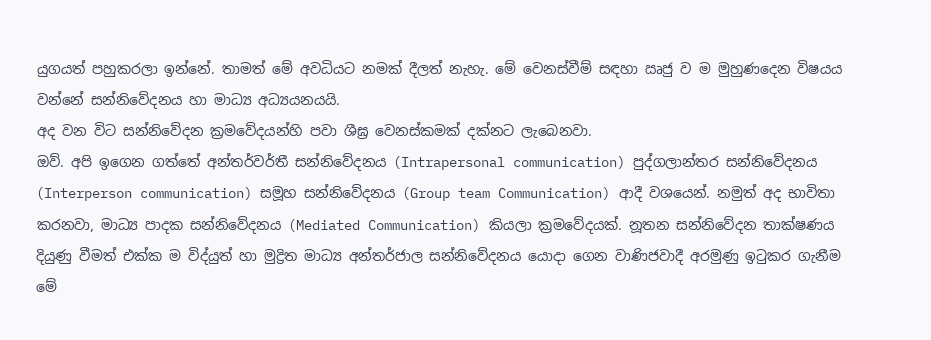යුගයත් පහුකරලා ඉන්නේ. තාමත් මේ අවධියට නමක් දීලත් නැහැ. මේ වෙනස්වීම් සඳහා ඍජු ව ම මුහුණදෙන විෂයය වන්නේ සන්නිවේදනය හා මාධ්‍ය අධ්‍යයනයයි.
අද වන විට සන්නිවේදන ක්‍රමවේදයන්හි පවා ශීඝ්‍ර වෙනස්කමක් දක්නට ලැබෙනවා.
ඔව්. අපි ඉගෙන ගත්තේ අන්තර්වර්තී සන්නිවේදනය (Intrapersonal communication) පුද්ගලාන්තර සන්නිවේදනය (Interperson communication) සමූහ සන්නිවේදනය (Group team Communication) ආදී වශයෙන්. නමුත් අද භාවිතා කරනවා, මාධ්‍ය පාදක සන්නිවේදනය (Mediated Communication) කියලා ක්‍රමවේදයක්. නූතන සන්නිවේදන තාක්ෂණය දියුණු වීමත් එක්ක ම විද්යුත් හා මුද්‍රිත මාධ්‍ය අන්තර්ජාල සන්නිවේදනය යොදා ගෙන වාණිජවාදී අරමුණු ඉටුකර ගැනීම මේ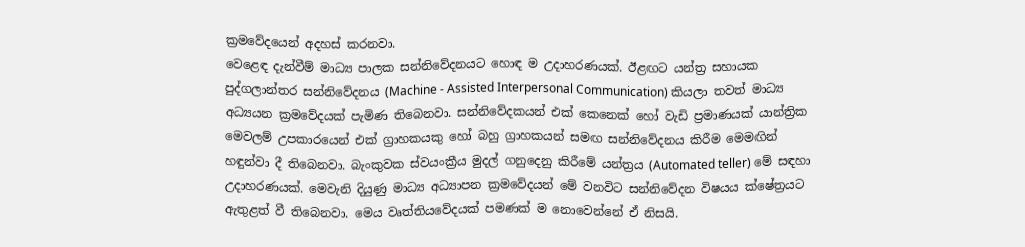ක්‍රමවේදයෙන් අදහස් කරනවා.
වෙළෙඳ දැන්වීම් මාධ්‍ය පාලක සන්නිවේදනයට හොඳ ම උදාහරණයක්. ඊළඟට යන්ත්‍ර සහායක පුද්ගලාන්තර සන්නිවේදනය (Machine - Assisted Interpersonal Communication) කියලා තවත් මාධ්‍ය අධ්‍යයන ක්‍රමවේදයක් පැමිණ තිබෙනවා. සන්නිවේදකයන් එක් කෙනෙක් හෝ වැඩි ප්‍රමාණයක් යාන්ත්‍රික මෙවලම් උපකාරයෙන් එක් ග්‍රාහකයකු හෝ බහු ග්‍රාහකයන් සමඟ සන්නිවේදනය කිරීම මෙමඟින් හඳුන්වා දී තිබෙනවා. බැංකුවක ස්වයංක්‍රීය මුදල් ගනුදෙනු කිරීමේ යන්ත්‍රය (Automated teller) මේ සඳහා උදාහරණයක්. මෙවැනි දියුණු මාධ්‍ය අධ්‍යාපන ක්‍රමවේදයන් මේ වනවිට සන්නිවේදන විෂයය ක්ෂේත්‍රයට ඇතුළත් වී තිබෙනවා. මෙය වෘත්තියවේදයක් පමණක් ම නොවෙන්නේ ඒ නිසයි.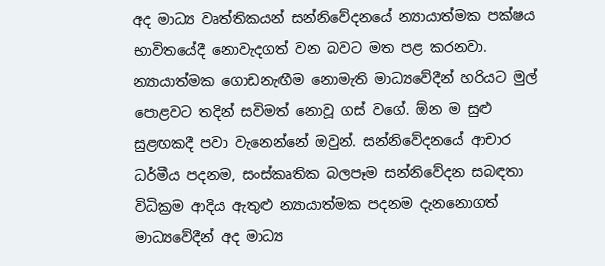අද මාධ්‍ය වෘත්තිකයන් සන්නිවේදනයේ න්‍යායාත්මක පක්ෂය භාවිතයේදී නොවැදගත් වන බවට මත පළ කරනවා.
න්‍යායාත්මක ගොඩනැඟීම නොමැති මාධ්‍යවේදීන් හරියට මුල් පොළවට තදින් සවිමත් නොවූ ගස් වගේ. ඕන ම සුළු සුළඟකදී පවා වැනෙන්නේ ඔවුන්. සන්නිවේදනයේ ආචාර ධර්මීය පදනම, සංස්කෘතික බලපෑම සන්නිවේදන සබඳතා විධික්‍රම ආදිය ඇතුළු න්‍යායාත්මක පදනම දැනනොගත් මාධ්‍යවේදීන් අද මාධ්‍ය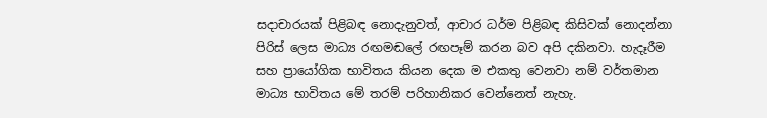සදාචාරයක් පිළිබඳ නොදැනුවත්, ආචාර ධර්ම පිළිබඳ කිසිවක් නොදන්නා පිරිස් ලෙස මාධ්‍ය රඟමඬලේ රඟපෑම් කරන බව අපි දකිනවා. හැදෑරීම සහ ප්‍රායෝගික භාවිතය කියන දෙක ම එකතු වෙනවා නම් වර්තමාන මාධ්‍ය භාවිතය මේ තරම් පරිහානිකර වෙන්නෙත් නැහැ.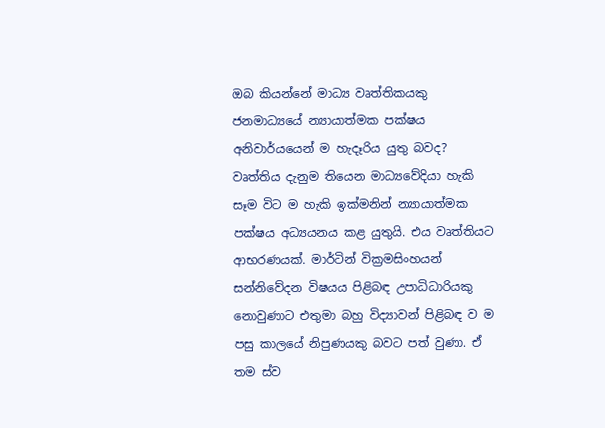ඔබ කියන්නේ මාධ්‍ය වෘත්තිකයකු ජනමාධ්‍යයේ න්‍යායාත්මක පක්ෂය අනිවාර්යයෙන් ම හැදෑරිය යුතු බවද?
වෘත්තිය දැනුම තියෙන මාධ්‍යවේදියා හැකි සෑම විට ම හැකි ඉක්මනින් න්‍යායාත්මක පක්ෂය අධ්‍යයනය කළ යුතුයි. එය වෘත්තියට ආභරණයක්. මාර්ටින් වික්‍රමසිංහයන් සන්නිවේදන විෂයය පිළිබඳ උපාධිධාරියකු නොවුණාට එතුමා බහු විද්‍යාවන් පිළිබඳ ව ම පසු කාලයේ නිපුණයකු බවට පත් වුණා. ඒ තම ස්ව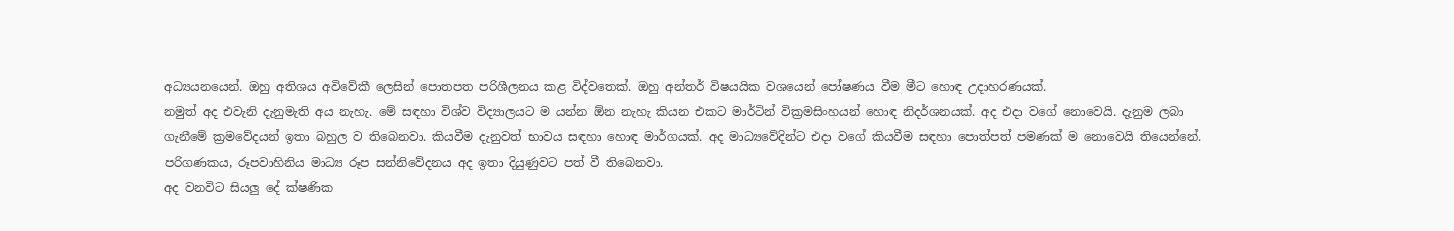අධ්‍යයනයෙන්. ඔහු අතිශය අවිවේකී ලෙසින් පොතපත පරිශීලනය කළ විද්වතෙක්. ඔහු අන්තර් විෂයයික වශයෙන් පෝෂණය වීම මීට හොඳ උදාහරණයක්.
නමුත් අද එවැනි දැනුමැති අය නැහැ. මේ සඳහා විශ්ව විද්‍යාලයට ම යන්න ඕන නැහැ කියන එකට මාර්ටින් වික්‍රමසිංහයන් හොඳ නිදර්ශනයක්. අද එදා වගේ නොවෙයි. දැනුම ලබා ගැනීමේ ක්‍රමවේදයන් ඉතා බහුල ව තිබෙනවා. කියවීම දැනුවත් භාවය සඳහා හොඳ මාර්ගයක්. අද මාධ්‍යවේදින්ට එදා වගේ කියවීම සඳහා පොත්පත් පමණක් ම නොවෙයි තියෙන්නේ. පරිගණකය, රූපවාහිනිය මාධ්‍ය රූප සන්නිවේදනය අද ඉතා දියුණුවට පත් වී තිබෙනවා.
අද වනවිට සියලු දේ ක්ෂණික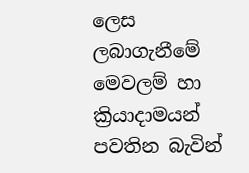ලෙස ලබාගැනීමේ මෙවලම් හා ක්‍රියාදාමයන් පවතින බැවින්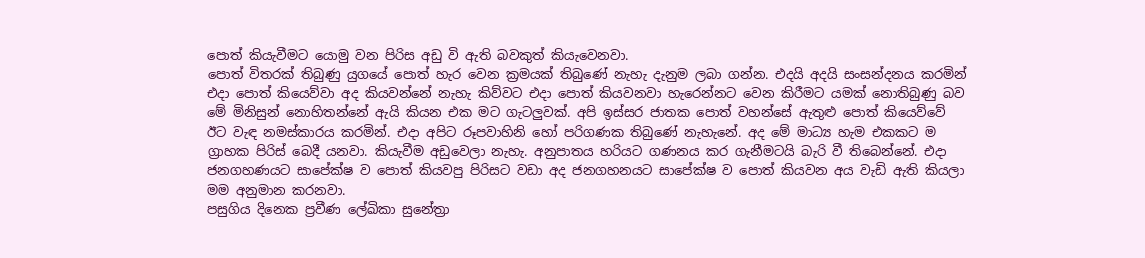පොත් කියැවීමට යොමු වන පිරිස අඩු වි ඇති බවකුත් කියැවෙනවා.
පොත් විතරක් තිබුණු යුගයේ පොත් හැර වෙන ක්‍රමයක් තිබුණේ නැහැ දැනුම ලබා ගන්න. එදයි අදයි සංසන්දනය කරමින් එදා පොත් කියෙව්වා අද කියවන්නේ නැහැ කිව්වට එදා පොත් කියවනවා හැරෙන්නට වෙන කිරීමට යමක් නොතිබුණු බව මේ මිනිසුන් නොහිතන්නේ ඇයි කියන එක මට ගැටලුවක්. අපි ඉස්සර ජාතක පොත් වහන්සේ ඇතුළු පොත් කියෙව්වේ ඊට වැඳ නමස්කාරය කරමින්. එදා අපිට රූපවාහිනි හෝ පරිගණක තිබුණේ නැහැනේ. අද මේ මාධ්‍ය හැම එකකට ම ග්‍රාහක පිරිස් බෙදී යනවා. කියැවීම අඩුවෙලා නැහැ. අනුපාතය හරියට ගණනය කර ගැනීමටයි බැරි වී තිබෙන්නේ. එදා ජනගහණයට සාපේක්ෂ ව පොත් කියවපු පිරිසට වඩා අද ජනගහනයට සාපේක්ෂ ව පොත් කියවන අය වැඩි ඇති කියලා මම අනුමාන කරනවා.
පසුගිය දිනෙක ප්‍රවීණ ලේඛිකා සුනේත්‍රා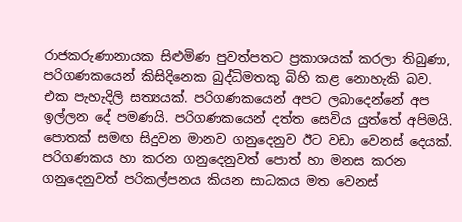රාජකරුණානායක සිළුමිණ පුවත්පතට ප්‍රකාශයක් කරලා තිබුණා, පරිගණකයෙන් කිසිදිනෙක බුද්ධිමතකු බිහි කළ නොහැකි බව.
එක පැහැදිලි සත්‍යයක්. පරිගණකයෙන් අපට ලබාදෙන්නේ අප ඉල්ලන දේ පමණයි. පරිගණකයෙන් දත්ත සෙවිය යුත්තේ අපිමයි. පොතක් සමඟ සිදුවන මානව ගනුදෙනුව ඊට වඩා වෙනස් දෙයක්. පරිගණකය හා කරන ගනුදෙනුවත් පොත් හා මනස කරන ගනුදෙනුවත් පරිකල්පනය කියන සාධකය මත වෙනස්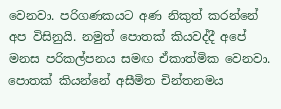වෙනවා. පරිගණකයට අණ නිකුත් කරන්නේ අප විසිනුයි. නමුත් පොතක් කියවද්දී අපේ මනස පරිකල්පනය සමඟ ඒකාත්මික වෙනවා. පොතක් කියන්නේ අසීමිත චින්තනමය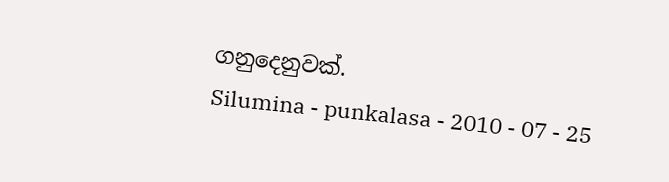ගනුදෙනුවක්.
Silumina - punkalasa - 2010 - 07 - 25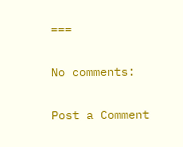===

No comments:

Post a Comment